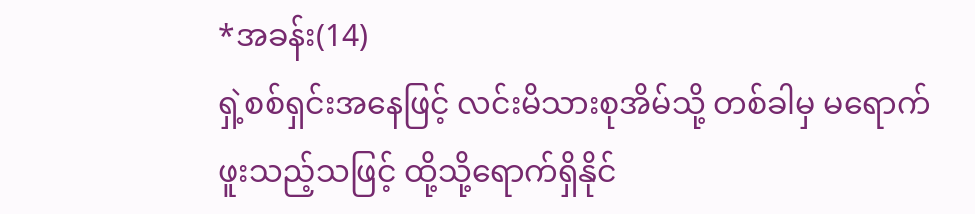*အခန်း(14)
ရှဲ့စစ်ရှင်းအနေဖြင့် လင်းမိသားစုအိမ်သို့ တစ်ခါမှ မရောက်ဖူးသည့်သဖြင့် ထို့သို့ရောက်ရှိနိုင်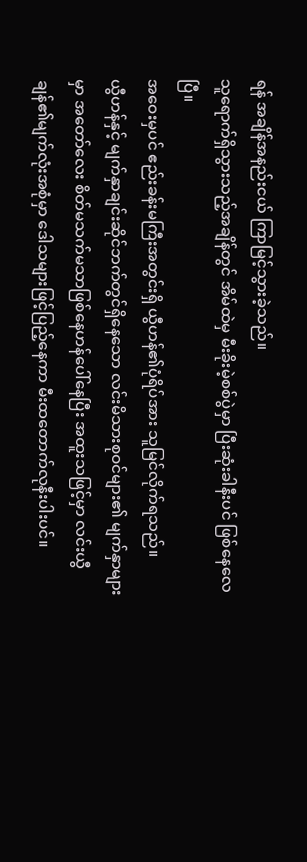ရန် အချိန်အနည်းငယ် ကြာမြင့်သွားခဲ့သည်။
သူရောက်ရှိသွားသည့်အချိန်တွင် အိမ်ထဲမှ မီးခိုးမဲ့စစ်ပွဲမှာ ပြီးဆုံးခါနီးပင် ဖြစ်နေလေပြီ။
အဝေးမှပင် ဧည်းခန်းမကြီးအတွင်းရှိ ယွီဟန်၏ပုံရိပ်အား သူမြင်လိုက်ရသည်။
ယွီဟန်နှင့် မျက်နှာချင်းဆိုင်ဘက်တွင်ရှိနေသော လင်းမိသားစုဝင်များ၏ မျက်နှာများမှာ အတော်လေး စိတ်မသက်မသာဖြစ်နေဟန်ပေါ်နေပြီး အထူးသဖြင့်မှာ လင်းယွီချန်၏မျက်လုံးအစုံမှာ ဒေါသများဖြင့်ပြည့်နေကာ မီးထတောက်လုနီးပါးပင်။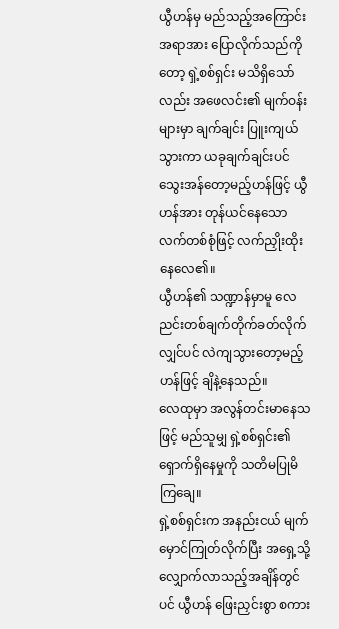ယွီဟန်မှ မည်သည့်အကြောင်းအရာအား ပြောလိုက်သည်ကိုတော့ ရှဲ့စစ်ရှင်း မသိရှိသော်လည်း အဖေလင်း၏ မျက်ဝန်းများမှာ ချက်ချင်း ပြူးကျယ်သွားကာ ယခုချက်ချင်းပင် သွေးအန်တော့မည့်ဟန်ဖြင့် ယွီဟန်အား တုန်ယင်နေသော လက်တစ်စုံဖြင့် လက်ညှိုးထိုးနေလေ၏။
ယွီဟန်၏ သဏ္ဍာန်မှာမူ လေညင်းတစ်ချက်တိုက်ခတ်လိုက်လျှင်ပင် လဲကျသွားတော့မည့်ဟန်ဖြင့် ချိနဲ့နေသည်။
လေထုမှာ အလွန်တင်းမာနေသဖြင့် မည်သူမျှ ရှဲ့စစ်ရှင်း၏ ရှောက်ရှိနေမှုကို သတိမပြုမိကြချေ။
ရှဲ့စစ်ရှင်းက အနည်းငယ် မျက်မှောင်ကြုတ်လိုက်ပြီး အရှေ့သို့ လျှောက်လာသည့်အချိန်တွင်ပင် ယွီဟန် ဖြေးညှင်းစွာ စကား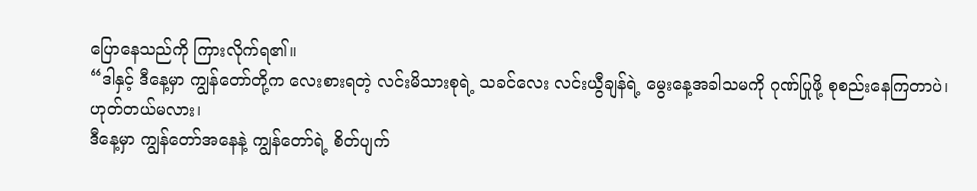ပြောနေသည်ကို ကြားလိုက်ရ၏။
“ဒါနှင့် ဒီနေ့မှာ ကျွန်တော်တို့က လေးစားရတဲ့ လင်းမိသားစုရဲ့ သခင်လေး လင်းယွီချန်ရဲ့ မွေးနေ့အခါသမကို ဂုဏ်ပြုဖို့ စုစည်းနေကြတာပဲ၊ ဟုတ်တယ်မလား၊
ဒီနေ့မှာ ကျွန်တော်အနေနဲ့ ကျွန်တော်ရဲ့ စိတ်ပျက်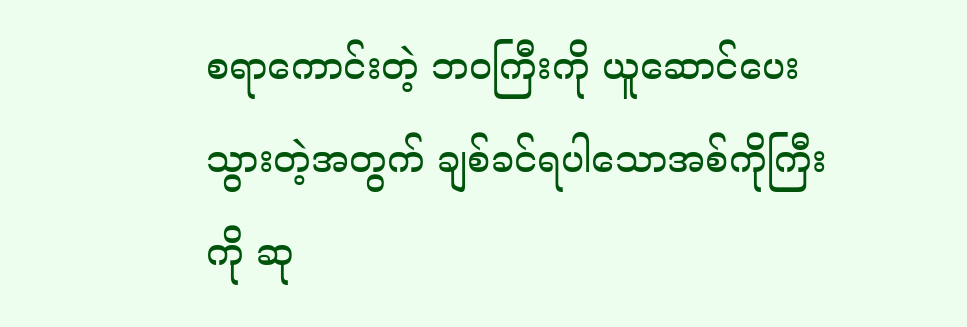စရာကောင်းတဲ့ ဘဝကြီးကို ယူဆောင်ပေးသွားတဲ့အတွက် ချစ်ခင်ရပါသောအစ်ကိုကြီးကို ဆု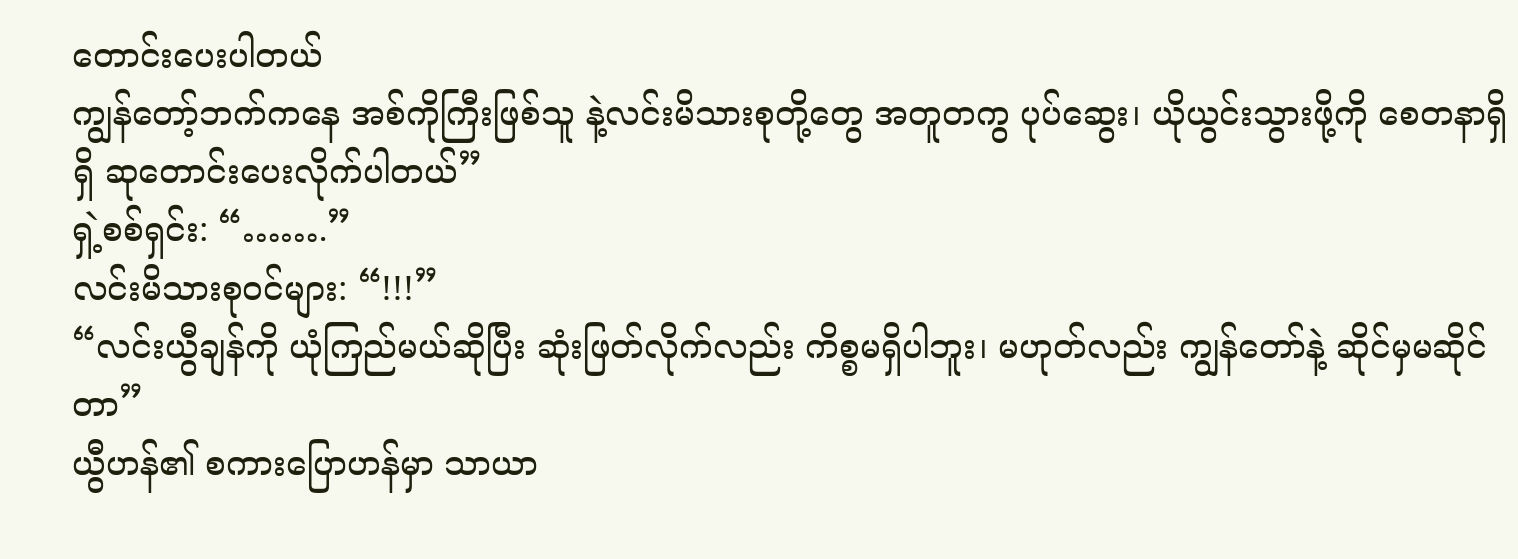တောင်းပေးပါတယ်
ကျွန်တော့်ဘက်ကနေ အစ်ကိုကြီးဖြစ်သူ နဲ့လင်းမိသားစုတို့တွေ အတူတကွ ပုပ်ဆွေး၊ ယိုယွင်းသွားဖို့ကို စေတနာရှိရှိ ဆုတောင်းပေးလိုက်ပါတယ်”
ရှဲ့စစ်ရှင်း: “…….”
လင်းမိသားစုဝင်များ: “!!!”
“လင်းယွီချန်ကို ယုံကြည်မယ်ဆိုပြီး ဆုံးဖြတ်လိုက်လည်း ကိစ္စမရှိပါဘူး၊ မဟုတ်လည်း ကျွန်တော်နဲ့ ဆိုင်မှမဆိုင်တာ”
ယွီဟန်၏ စကားပြောဟန်မှာ သာယာ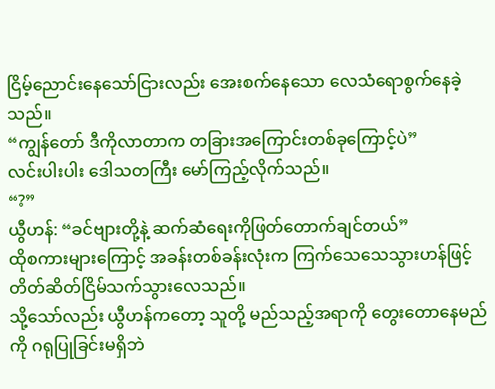ငြိမ့်ညောင်းနေသော်ငြားလည်း အေးစက်နေသော လေသံရောစွက်နေခဲ့သည်။
“ကျွန်တော် ဒီကိုလာတာက တခြားအကြောင်းတစ်ခုကြောင့်ပဲ”
လင်းပါးပါး ဒေါသတကြီး မော်ကြည့်လိုက်သည်။
“?”
ယွီဟန်: “ခင်ဗျားတို့နဲ့ ဆက်ဆံရေးကိုဖြတ်တောက်ချင်တယ်”
ထိုစကားများကြောင့် အခန်းတစ်ခန်းလုံးက ကြက်သေသေသွားဟန်ဖြင့် တိတ်ဆိတ်ငြိမ်သက်သွားလေသည်။
သို့သော်လည်း ယွီဟန်ကတော့ သူတို့ မည်သည့်အရာကို တွေးတောနေမည်ကို ဂရုပြုခြင်းမရှိဘဲ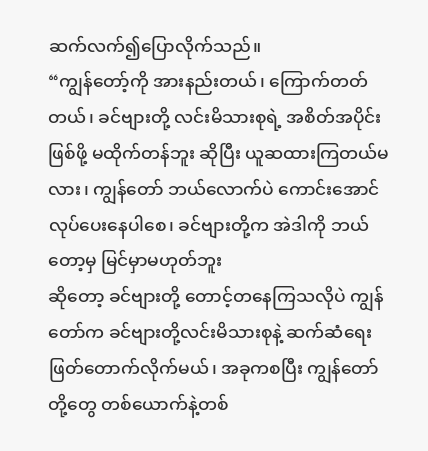ဆက်လက်၍ပြောလိုက်သည်။
“ကျွန်တော့်ကို အားနည်းတယ်၊ ကြောက်တတ်တယ်၊ ခင်ဗျားတို့ လင်းမိသားစုရဲ့ အစိတ်အပိုင်းဖြစ်ဖို့ မထိုက်တန်ဘူး ဆိုပြီး ယူဆထားကြတယ်မလား၊ ကျွန်တော် ဘယ်လောက်ပဲ ကောင်းအောင်လုပ်ပေးနေပါစေ၊ ခင်ဗျားတို့က အဲဒါကို ဘယ်တော့မှ မြင်မှာမဟုတ်ဘူး
ဆိုတော့ ခင်ဗျားတို့ တောင့်တနေကြသလိုပဲ ကျွန်တော်က ခင်ဗျားတို့လင်းမိသားစုနဲ့ ဆက်ဆံရေးဖြတ်တောက်လိုက်မယ်၊ အခုကစပြီး ကျွန်တော်တို့တွေ တစ်ယောက်နဲ့တစ်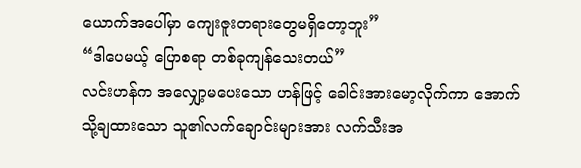ယောက်အပေါ်မှာ ကျေးဇူးတရားတွေမရှိတော့ဘူး”
“ဒါပေမယ့် ပြောစရာ တစ်ခုကျန်သေးတယ်”
လင်းဟန်က အလျှော့မပေးသော ဟန်ဖြင့် ခေါင်းအားမော့လိုက်ကာ အောက်သို့ချထားသော သူ၏လက်ချောင်းများအား လက်သီးအ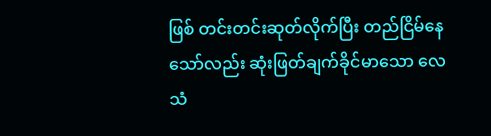ဖြစ် တင်းတင်းဆုတ်လိုက်ပြီး တည်ငြိမ်နေသော်လည်း ဆုံးဖြတ်ချက်ခိုင်မာသော လေသံ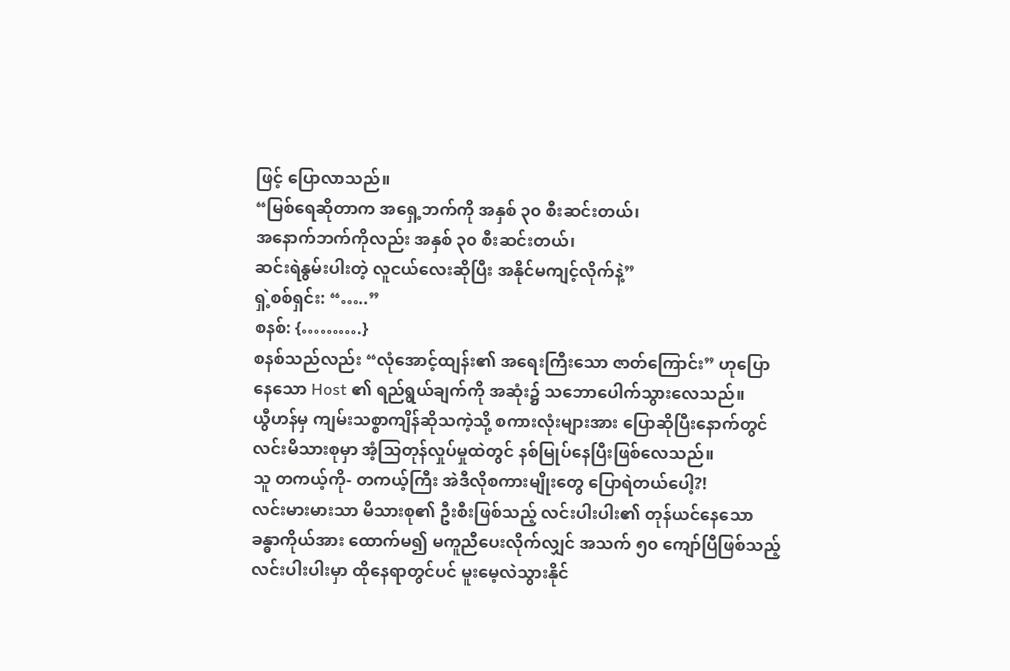ဖြင့် ပြောလာသည်။
“မြစ်ရေဆိုတာက အရှေ့ဘက်ကို အနှစ် ၃၀ စီးဆင်းတယ်၊
အနောက်ဘက်ကိုလည်း အနှစ် ၃၀ စီးဆင်းတယ်၊
ဆင်းရဲနွမ်းပါးတဲ့ လူငယ်လေးဆိုပြီး အနိုင်မကျင့်လိုက်နဲ့”
ရှဲ့စစ်ရှင်း: “…..”
စနစ်: {……….}
စနစ်သည်လည်း “လုံအောင့်ထျန်း၏ အရေးကြီးသော ဇာတ်ကြောင်း” ဟုပြောနေသော Host ၏ ရည်ရွယ်ချက်ကို အဆုံး၌ သဘောပေါက်သွားလေသည်။
ယွီဟန်မှ ကျမ်းသစ္စာကျိန်ဆိုသကဲ့သို့ စကားလုံးများအား ပြောဆိုပြီးနောက်တွင် လင်းမိသားစုမှာ အံ့သြတုန်လှုပ်မှုထဲတွင် နစ်မြုပ်နေပြီးဖြစ်လေသည်။
သူ တကယ့်ကို- တကယ့်ကြီး အဲဒီလိုစကားမျိုးတွေ ပြောရဲတယ်ပေါ့?!
လင်းမားမားသာ မိသားစု၏ ဦးစီးဖြစ်သည့် လင်းပါးပါး၏ တုန်ယင်နေသော ခန္ဓာကိုယ်အား ထောက်မ၍ မကူညီပေးလိုက်လျှင် အသက် ၅၀ ကျော်ပြီဖြစ်သည့် လင်းပါးပါးမှာ ထိုနေရာတွင်ပင် မူးမေ့လဲသွားနိုင်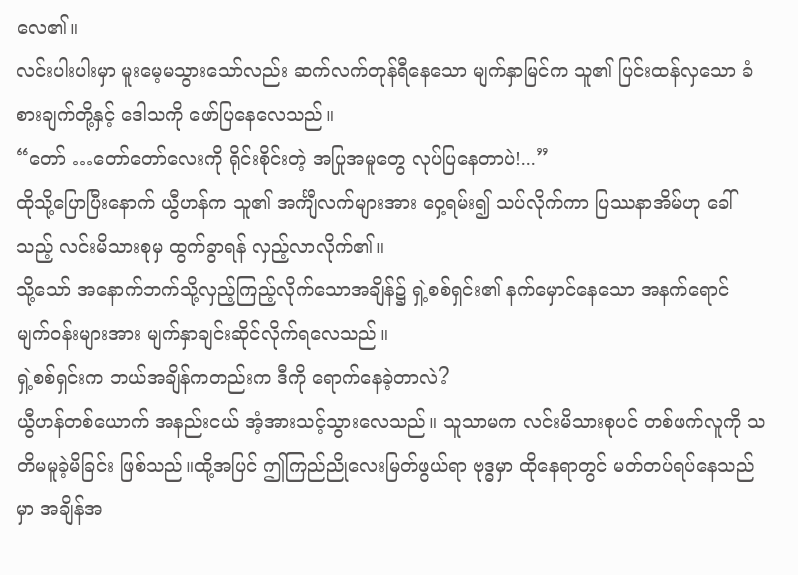လေ၏။
လင်းပါးပါးမှာ မူးမေ့မသွားသော်လည်း ဆက်လက်တုန်ရီနေသော မျက်နှာမြင်က သူ၏ ပြင်းထန်လှသော ခံစားချက်တို့နှင့် ဒေါသကို ဖော်ပြနေလေသည်။
“တော် …တော်တော်လေးကို ရိုင်းစိုင်းတဲ့ အပြုအမူတွေ လုပ်ပြနေတာပဲ!...”
ထိုသို့ပြောပြီးနောက် ယွီဟန်က သူ၏ အင်္ကျီလက်များအား ဝှေ့ရမ်း၍ သပ်လိုက်ကာ ပြဿနာအိမ်ဟု ခေါ်သည့် လင်းမိသားစုမှ ထွက်ခွာရန် လှည့်လာလိုက်၏။
သို့သော် အနောက်ဘက်သို့လှည့်ကြည့်လိုက်သောအချိန်၌ ရှဲ့စစ်ရှင်း၏ နက်မှောင်နေသော အနက်ရောင် မျက်ဝန်းများအား မျက်နှာချင်းဆိုင်လိုက်ရလေသည်။
ရှဲ့စစ်ရှင်းက ဘယ်အချိန်ကတည်းက ဒီကို ရောက်နေခဲ့တာလဲ?
ယွီဟန်တစ်ယောက် အနည်းငယ် အံ့အားသင့်သွားလေသည်။ သူသာမက လင်းမိသားစုပင် တစ်ဖက်လူကို သတိမမူခဲ့မိခြင်း ဖြစ်သည်။ထို့အပြင် ဤကြည်ညိုလေးမြတ်ဖွယ်ရာ ဗုဒ္ဓမှာ ထိုနေရာတွင် မတ်တပ်ရပ်နေသည်မှာ အချိန်အ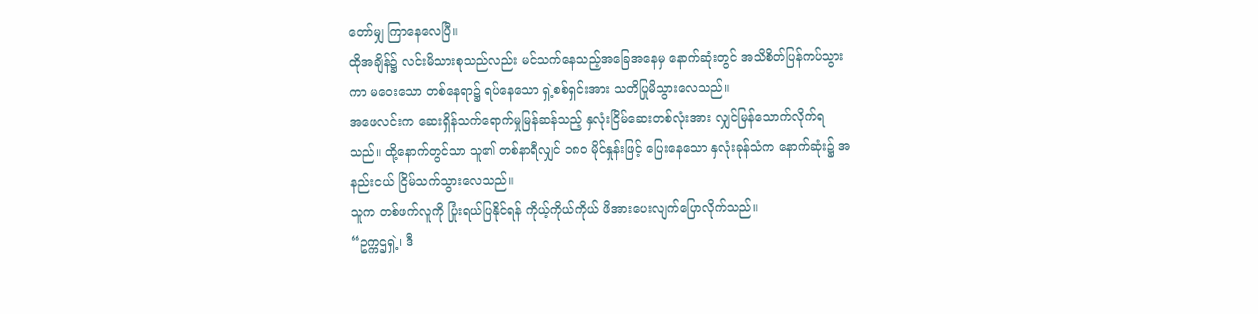တော်မျှ ကြာနေလေပြီ။
ထိုအချိန်၌ လင်းမိသားစုသည်လည်း မင်သက်နေသည့်အခြေအနေမှ နောက်ဆုံးတွင် အသိစိတ်ပြန်ကပ်သွားကာ မဝေးသော တစ်နေရာ၌ ရပ်နေသော ရှဲ့စစ်ရှင်းအား သတိပြုမိသွားလေသည်။
အဖေလင်းက ဆေးရှိန်သက်ရောက်မှုမြန်ဆန်သည့် နှလုံးငြိမ်ဆေးတစ်လုံးအား လျှင်မြန်သောက်လိုက်ရသည်။ ထို့နောက်တွင်သာ သူ၏ တစ်နာရီလျှင် ၁၈၀ မိုင်နှုန်းဖြင့် ပြေးနေသော နှလုံးခုန်သံက နောက်ဆုံး၌ အနည်းငယ် ငြိမ်သက်သွားလေသည်။
သူက တစ်ဖက်လူကို ပြုံးရယ်ပြနိုင်ရန် ကိုယ့်ကိုယ်ကိုယ် ဖိအားပေးလျက်ပြောလိုက်သည်။
“ဥက္ကဌရှဲ့၊ ဒီ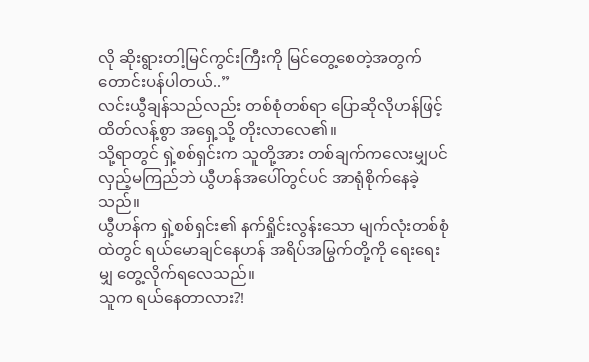လို ဆိုးရွားတါ့မြင်ကွင်းကြီးကို မြင်တွေ့စေတဲ့အတွက် တောင်းပန်ပါတယ်..”
လင်းယွီချန်သည်လည်း တစ်စုံတစ်ရာ ပြောဆိုလိုဟန်ဖြင့် ထိတ်လန့်စွာ အရှေ့သို့ တိုးလာလေ၏။
သို့ရာတွင် ရှဲ့စစ်ရှင်းက သူတို့အား တစ်ချက်ကလေးမျှပင် လှည့်မကြည်ဘဲ ယွီဟန်အပေါ်တွင်ပင် အာရုံစိုက်နေခဲ့သည်။
ယွီဟန်က ရှဲ့စစ်ရှင်း၏ နက်ရှိုင်းလွန်းသော မျက်လုံးတစ်စုံထဲတွင် ရယ်မောချင်နေဟန် အရိပ်အမြွက်တို့ကို ရေးရေးမျှ တွေ့လိုက်ရလေသည်။
သူက ရယ်နေတာလား?!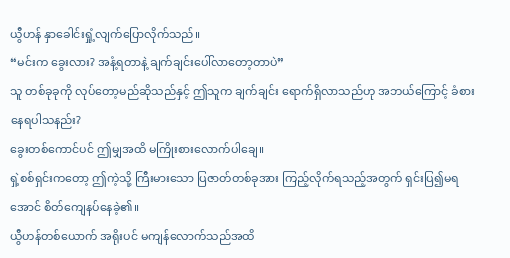ယွီဟန် နှာခေါင်းရှုံ့လျက်ပြောလိုက်သည်။
“မင်းက ခွေးလား? အနံ့ရတာနဲ့ ချက်ချင်းပေါ်လာတော့တာပဲ”
သူ တစ်ခုခုကို လုပ်တော့မည်ဆိုသည်နှင့် ဤသူက ချက်ချင်း ရောက်ရှိလာသည်ဟု အဘယ်ကြောင့် ခံစားနေရပါသနည်း?
ခွေးတစ်ကောင်ပင် ဤမျှအထိ မကြိုးစားလောက်ပါချေ။
ရှဲ့စစ်ရှင်းကတော့ ဤကဲ့သို့ ကြီးမားသော ပြဇာတ်တစ်ခုအား ကြည့်လိုက်ရသည့်အတွက် ရှင်းပြ၍မရအောင် စိတ်ကျေနပ်နေခဲ့၏။
ယွီဟန်တစ်ယောက် အရိုးပင် မကျန်လောက်သည်အထိ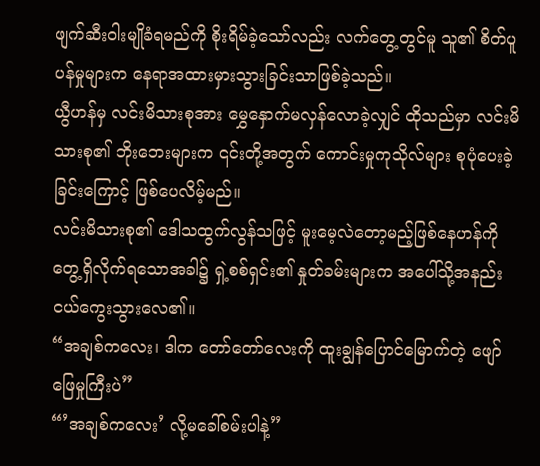ဖျက်ဆီးဝါးမျိုခံရမည်ကို စိုးရိမ်ခဲ့သော်လည်း လက်တွေ့တွင်မူ သူ၏ စိတ်ပူပန်မှုများက နေရာအထားမှားသွားခြင်းသာဖြစ်ခဲ့သည်။
ယွီဟန်မှ လင်းမိသားစုအား မွှေနှောက်မလှန်လောခဲ့လျှင် ထိုသည်မှာ လင်းမိသားစု၏ ဘိုးဘေးများက ၎င်းတို့အတွက် ကောင်းမှုကုသိုလ်များ စုပုံပေးခဲ့ခြင်းကြောင့် ဖြစ်ပေလိမ့်မည်။
လင်းမိသားစု၏ ဒေါသထွက်လွန်သဖြင့် မူးမေ့လဲတော့မည့်ဖြစ်နေဟန်ကို တွေ့ရှိလိုက်ရသောအခါ၌ ရှဲ့စစ်ရှင်း၏ နှုတ်ခမ်းများက အပေါ်သို့အနည်းငယ်ကွေးသွားလေ၏။
“အချစ်ကလေး၊ ဒါက တော်တော်လေးကို ထူးချွန်ပြောင်မြောက်တဲ့ ဖျော်ဖြေမှုကြီးပဲ”
“’အချစ်ကလေး’ လို့မခေါ်စမ်းပါနဲ့”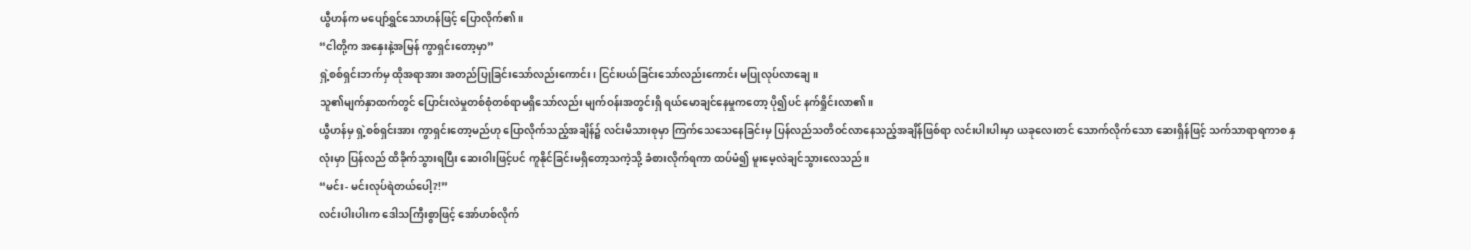ယွီဟန်က မပျော်ရွှင်သောဟန်ဖြင့် ပြောလိုက်၏။
“ငါတို့က အနှေးနဲ့အမြန် ကွာရှင်းတော့မှာ”
ရှဲ့စစ်ရှင်းဘက်မှ ထိုအရာအား အတည်ပြုခြင်းသော်လည်းကောင်း၊ ငြင်းပယ်ခြင်းသော်လည်းကောင်း မပြုလုပ်လာချေ။
သူ၏မျက်နှာထက်တွင် ပြောင်းလဲမှုတစ်စုံတစ်ရာမရှိသော်လည်း မျက်ဝန်းအတွင်းရှိ ရယ်မောချင်နေမှုကတော့ ပို၍ပင် နက်ရှိုင်းလာ၏။
ယွီဟန်မှ ရှဲ့စစ်ရှင်းအား ကွာရှင်းတော့မည်ဟု ပြောလိုက်သည့်အချိန်၌ လင်းမိသားစုမှာ ကြက်သေသေနေခြင်းမှ ပြန်လည်သတိဝင်လာနေသည့်အချိန်ဖြစ်ရာ လင်းပါးပါးမှာ ယခုလေးတင် သောက်လိုက်သော ဆေးရှိန်ဖြင့် သက်သာရာရကာစ နှလုံးမှာ ပြန်လည် ထိခိုက်သွားရပြီး ဆေးဝါးဖြင့်ပင် ကူနိုင်ခြင်းမရှိတော့သကဲ့သို့ ခံစားလိုက်ရကာ ထပ်မံ၍ မူးမေ့လဲချင်သွားလေသည်။
“မင်း- မင်းလုပ်ရဲတယ်ပေါ့?!”
လင်းပါးပါးက ဒေါသကြီးစွာဖြင့် အော်ဟစ်လိုက်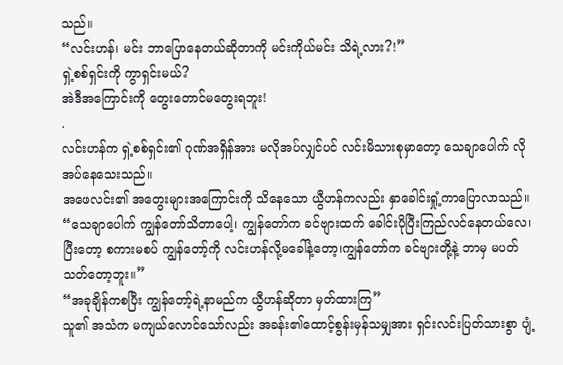သည်။
“လင်းဟန်၊ မင်း ဘာပြောနေတယ်ဆိုတာကို မင်းကိုယ်မင်း သိရဲ့လား?!”
ရှဲ့စစ်ရှင်းကို ကွာရှင်းမယ်?
အဲဒီအကြောင်းကို တွေးတောင်မတွေးရဘူး!
.
လင်းဟန်က ရှဲ့စစ်ရှင်း၏ ဂုဏ်အရှိန်အား မလိုအပ်လျှင်ပင် လင်းမိသားစုမှာတော့ သေချာပေါက် လိုအပ်နေသေးသည်။
အဖေလင်း၏ အတွေးများအကြောင်းကို သိနေသော ယွီဟန်ကလည်း နှာခေါင်းရှုံ့ကာပြောလာသည်။
“သေချာပေါက် ကျွန်တော်သိတာပေါ့၊ ကျွန်တော်က ခင်ဗျားထက် ခေါင်းပိုပြီးကြည်လင်နေတယ်လေ၊
ပြီးတော့ စကားမစပ် ကျွန်တော့်ကို လင်းဟန်လို့မခေါ်နဲ့တော့၊ကျွန်တော်က ခင်ဗျားတို့နဲ့ ဘာမှ မပတ်သတ်တော့ဘူး။”
“အခုချိန်ကစပြီး ကျွန်တော့်ရဲ့နာမည်က ယွီဟန်ဆိုတာ မှတ်ထားကြ”
သူ၏ အသံက မကျယ်လောင်သော်လည်း အခန်း၏ထောင့်စွန်းမှန်သမျှအား ရှင်းလင်းပြတ်သားစွာ ပျံ့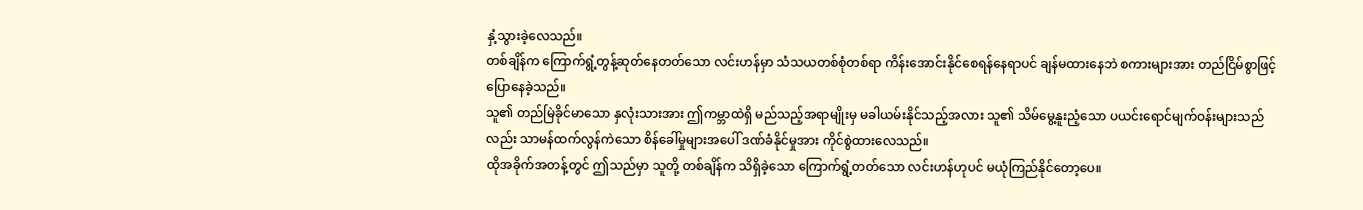နှံ့သွားခဲ့လေသည်။
တစ်ချိန်က ကြောက်ရွံ့တွန့်ဆုတ်နေတတ်သော လင်းဟန်မှာ သံသယတစ်စုံတစ်ရာ ကိန်းအောင်းနိုင်စေရန်နေရာပင် ချန်မထားနေဘဲ စကားများအား တည်ငြိမ်စွာဖြင့် ပြောနေခဲ့သည်။
သူ၏ တည်မြဲခိုင်မာသော နှလုံးသားအား ဤကမ္ဘာထဲရှိ မည်သည့်အရာမျိုးမှ မခါယမ်းနိုင်သည့်အလား သူ၏ သိမ်မွေ့နူးညံ့သော ပယင်းရောင်မျက်ဝန်းများသည်လည်း သာမန်ထက်လွန်ကဲသော စိန်ခေါ်မှုများအပေါ် ဒဏ်ခံနိုင်မှုအား ကိုင်စွဲထားလေသည်။
ထိုအခိုက်အတန့်တွင် ဤသည်မှာ သူတို့ တစ်ချိန်က သိရှိခဲ့သော ကြောက်ရွံ့တတ်သော လင်းဟန်ဟုပင် မယုံကြည်နိုင်တော့ပေ။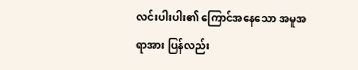လင်းပါးပါး၏ ကြောင်အနေသော အမူအရာအား ပြန်လည်း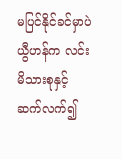မပြင်နိုင်ခင်မှာပဲ ယွီဟန်က လင်းမိသားစုနှင့် ဆက်လက်၍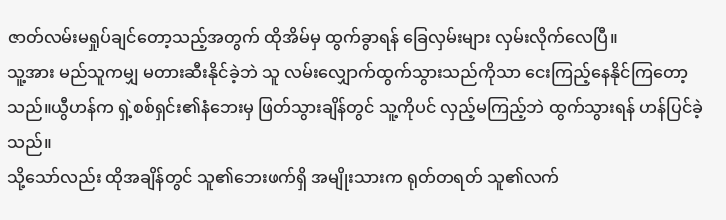ဇာတ်လမ်းမရှုပ်ချင်တော့သည့်အတွက် ထိုအိမ်မှ ထွက်ခွာရန် ခြေလှမ်းများ လှမ်းလိုက်လေပြီ။
သူ့အား မည်သူကမျှ မတားဆီးနိုင်ခဲ့ဘဲ သူ လမ်းလျှောက်ထွက်သွားသည်ကိုသာ ငေးကြည့်နေနိုင်ကြတော့သည်။ယွီဟန်က ရှဲ့စစ်ရှင်း၏နံဘေးမှ ဖြတ်သွားချိန်တွင် သူ့ကိုပင် လှည့်မကြည့်ဘဲ ထွက်သွားရန် ဟန်ပြင်ခဲ့သည်။
သို့သော်လည်း ထိုအချိန်တွင် သူ၏ဘေးဖက်ရှိ အမျိုးသားက ရုတ်တရတ် သူ၏လက်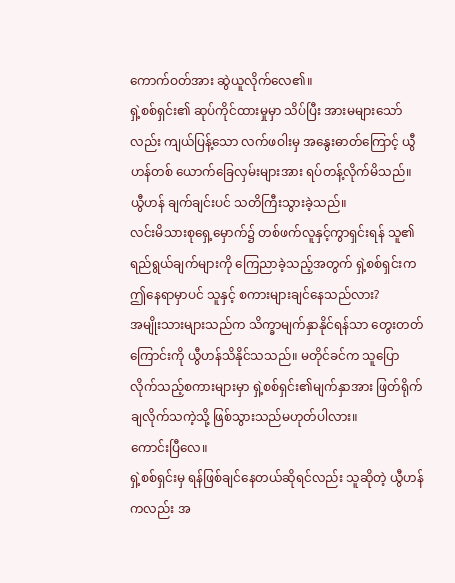ကောက်ဝတ်အား ဆွဲယူလိုက်လေ၏။
ရှဲ့စစ်ရှင်း၏ ဆုပ်ကိုင်ထားမှုမှာ သိပ်ပြီး အားမများသော်လည်း ကျယ်ပြန့်သော လက်ဖဝါးမှ အနွေးဓာတ်ကြောင့် ယွီဟန်တစ် ယောက်ခြေလှမ်းများအား ရပ်တန့်လိုက်မိသည်။
ယွီဟန် ချက်ချင်းပင် သတိကြီးသွားခဲ့သည်။
လင်းမိသားစုရှေ့မှောက်၌ တစ်ဖက်လူနှင့်ကွာရှင်းရန် သူ၏ရည်ရွယ်ချက်များကို ကြေညာခဲ့သည့်အတွက် ရှဲ့စစ်ရှင်းက ဤနေရာမှာပင် သူနှင့် စကားများချင်နေသည်လား?
အမျိုးသားများသည်က သိက္ခာမျက်နှာနိုင်ရန်သာ တွေးတတ်ကြောင်းကို ယွီဟန်သိနိုင်သသည်။ မတိုင်ခင်က သူပြောလိုက်သည့်စကားများမှာ ရှဲ့စစ်ရှင်း၏မျက်နှာအား ဖြတ်ရိုက်ချလိုက်သကဲ့သို့ ဖြစ်သွားသည်မဟုတ်ပါလား။
ကောင်းပြီလေ။
ရှဲ့စစ်ရှင်းမှ ရန်ဖြစ်ချင်နေတယ်ဆိုရင်လည်း သူဆိုတဲ့ ယွီဟန်ကလည်း အ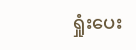ရှုံးပေး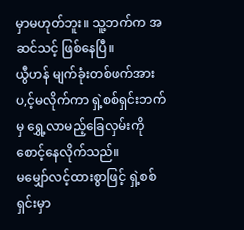မှာမဟုတ်ဘူး။ သူ့ဘက်က အဆင်သင့် ဖြစ်နေပြီ။
ယွီဟန် မျက်ခုံးတစ်ဖက်အား ပ,င့်မလိုက်ကာ ရှဲ့စစ်ရှင်းဘက်မှ ရွှေ့လာမည့်ခြေလှမ်းကို စောင့်နေလိုက်သည်။
မမျှော်လင့်ထားစွာဖြင့် ရှဲ့စစ်ရှင်းမှာ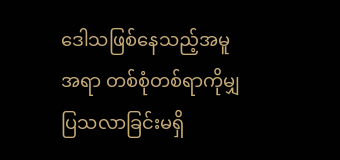ဒေါသဖြစ်နေသည့်အမူအရာ တစ်စုံတစ်ရာကိုမျှ ပြသလာခြင်းမရှိ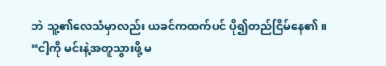ဘဲ သူ့၏လေသံမှာလည်း ယခင်ကထက်ပင် ပို၍တည်ငြိမ်နေ၏။
“ငါ့ကို မင်းနဲ့အတူသွားဖို့ မ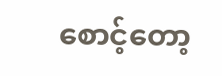စောင့်တော့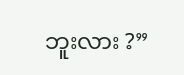ဘူးလား ?”